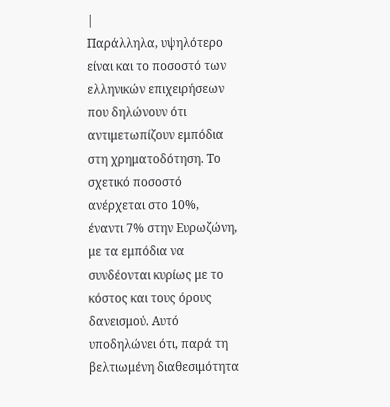|
Παράλληλα, υψηλότερο
είναι και το ποσοστό των
ελληνικών επιχειρήσεων
που δηλώνουν ότι
αντιμετωπίζουν εμπόδια
στη χρηματοδότηση. Το
σχετικό ποσοστό
ανέρχεται στο 10%,
έναντι 7% στην Ευρωζώνη,
με τα εμπόδια να
συνδέονται κυρίως με το
κόστος και τους όρους
δανεισμού. Αυτό
υποδηλώνει ότι, παρά τη
βελτιωμένη διαθεσιμότητα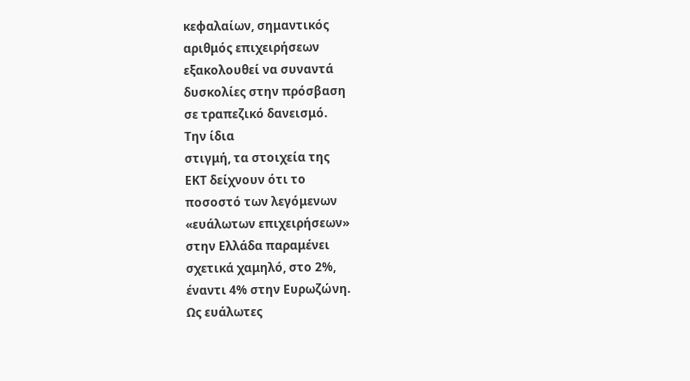κεφαλαίων, σημαντικός
αριθμός επιχειρήσεων
εξακολουθεί να συναντά
δυσκολίες στην πρόσβαση
σε τραπεζικό δανεισμό.
Την ίδια
στιγμή, τα στοιχεία της
ΕΚΤ δείχνουν ότι το
ποσοστό των λεγόμενων
«ευάλωτων επιχειρήσεων»
στην Ελλάδα παραμένει
σχετικά χαμηλό, στο 2%,
έναντι 4% στην Ευρωζώνη.
Ως ευάλωτες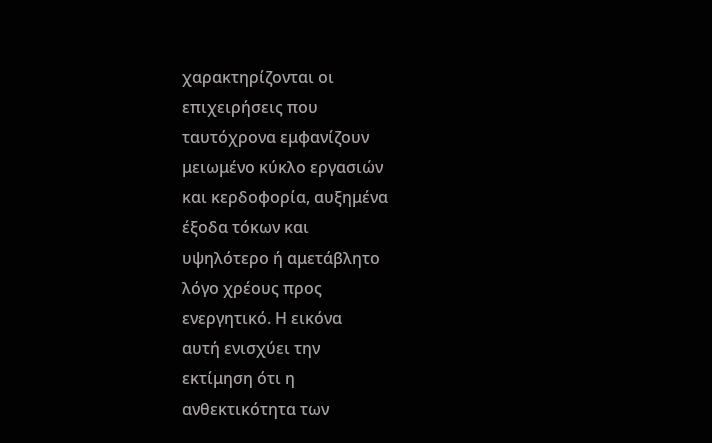χαρακτηρίζονται οι
επιχειρήσεις που
ταυτόχρονα εμφανίζουν
μειωμένο κύκλο εργασιών
και κερδοφορία, αυξημένα
έξοδα τόκων και
υψηλότερο ή αμετάβλητο
λόγο χρέους προς
ενεργητικό. Η εικόνα
αυτή ενισχύει την
εκτίμηση ότι η
ανθεκτικότητα των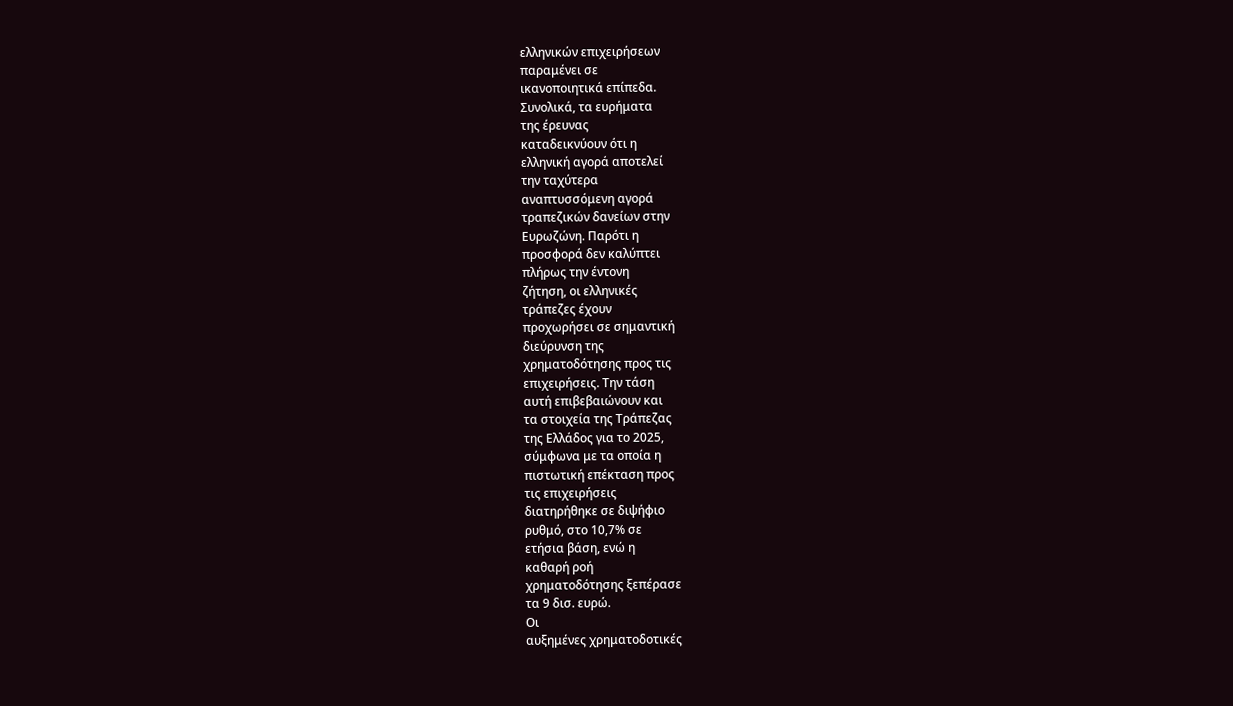ελληνικών επιχειρήσεων
παραμένει σε
ικανοποιητικά επίπεδα.
Συνολικά, τα ευρήματα
της έρευνας
καταδεικνύουν ότι η
ελληνική αγορά αποτελεί
την ταχύτερα
αναπτυσσόμενη αγορά
τραπεζικών δανείων στην
Ευρωζώνη. Παρότι η
προσφορά δεν καλύπτει
πλήρως την έντονη
ζήτηση, οι ελληνικές
τράπεζες έχουν
προχωρήσει σε σημαντική
διεύρυνση της
χρηματοδότησης προς τις
επιχειρήσεις. Την τάση
αυτή επιβεβαιώνουν και
τα στοιχεία της Τράπεζας
της Ελλάδος για το 2025,
σύμφωνα με τα οποία η
πιστωτική επέκταση προς
τις επιχειρήσεις
διατηρήθηκε σε διψήφιο
ρυθμό, στο 10,7% σε
ετήσια βάση, ενώ η
καθαρή ροή
χρηματοδότησης ξεπέρασε
τα 9 δισ. ευρώ.
Οι
αυξημένες χρηματοδοτικές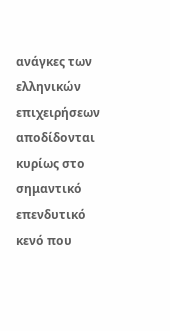ανάγκες των ελληνικών
επιχειρήσεων αποδίδονται
κυρίως στο σημαντικό
επενδυτικό κενό που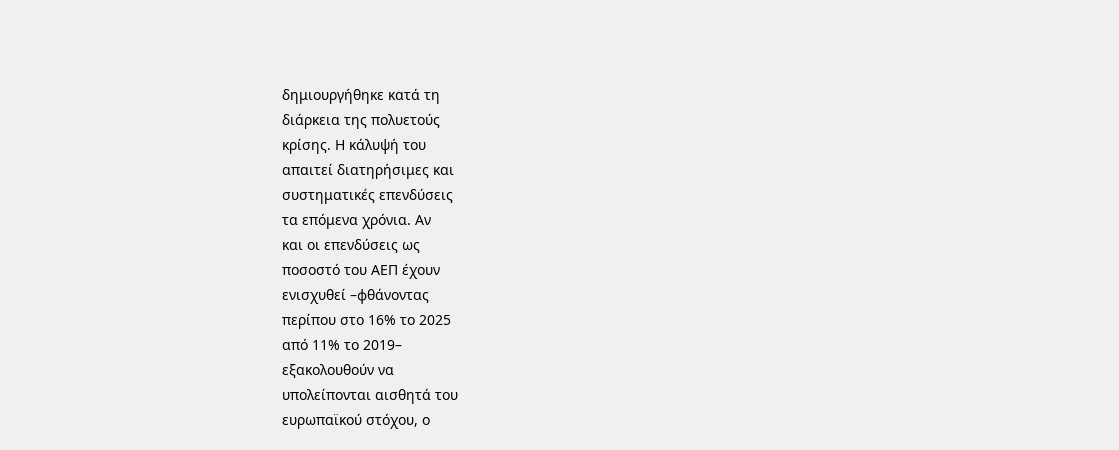δημιουργήθηκε κατά τη
διάρκεια της πολυετούς
κρίσης. Η κάλυψή του
απαιτεί διατηρήσιμες και
συστηματικές επενδύσεις
τα επόμενα χρόνια. Αν
και οι επενδύσεις ως
ποσοστό του ΑΕΠ έχουν
ενισχυθεί –φθάνοντας
περίπου στο 16% το 2025
από 11% το 2019–
εξακολουθούν να
υπολείπονται αισθητά του
ευρωπαϊκού στόχου, ο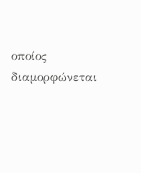οποίος διαμορφώνεται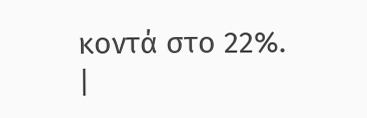κοντά στο 22%.
|